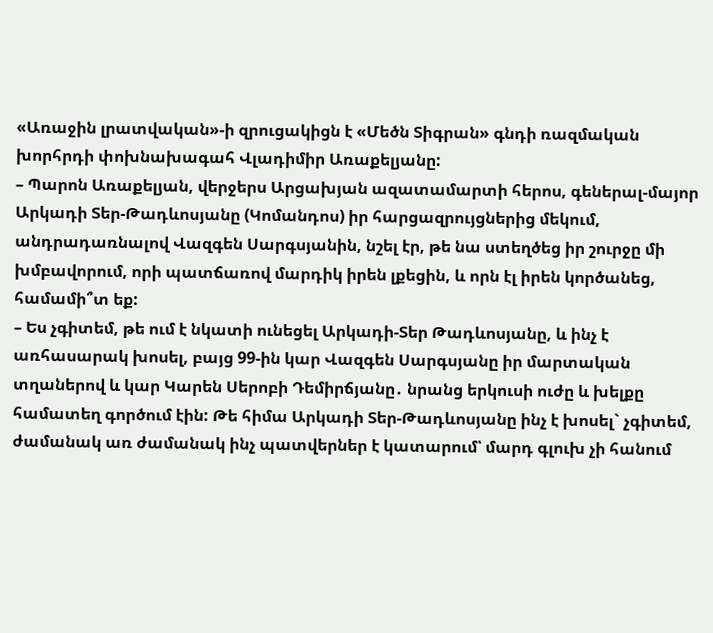«Առաջին լրատվական»-ի զրուցակիցն է «Մեծն Տիգրան» գնդի ռազմական խորհրդի փոխնախագահ Վլադիմիր Առաքելյանը:
– Պարոն Առաքելյան, վերջերս Արցախյան ազատամարտի հերոս, գեներալ-մայոր Արկադի Տեր-Թադևոսյանը (Կոմանդոս) իր հարցազրույցներից մեկում, անդրադառնալով Վազգեն Սարգսյանին, նշել էր, թե նա ստեղծեց իր շուրջը մի խմբավորում, որի պատճառով մարդիկ իրեն լքեցին, և որն էլ իրեն կործանեց, համամի՞տ եք:
– Ես չգիտեմ, թե ում է նկատի ունեցել Արկադի-Տեր Թադևոսյանը, և ինչ է առհասարակ խոսել, բայց 99-ին կար Վազգեն Սարգսյանը իր մարտական տղաներով և կար Կարեն Սերոբի Դեմիրճյանը․ նրանց երկուսի ուժը և խելքը համատեղ գործում էին: Թե հիմա Արկադի Տեր-Թադևոսյանը ինչ է խոսել` չգիտեմ, ժամանակ առ ժամանակ ինչ պատվերներ է կատարում՝ մարդ գլուխ չի հանում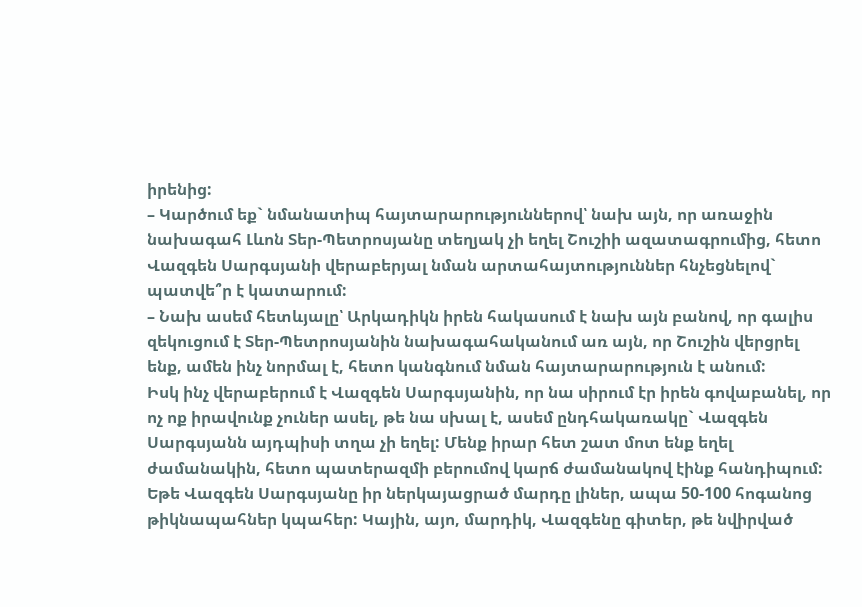իրենից:
– Կարծում եք` նմանատիպ հայտարարություններով՝ նախ այն, որ առաջին նախագահ Լևոն Տեր-Պետրոսյանը տեղյակ չի եղել Շուշիի ազատագրումից, հետո Վազգեն Սարգսյանի վերաբերյալ նման արտահայտություններ հնչեցնելով` պատվե՞ր է կատարում:
– Նախ ասեմ հետևյալը՝ Արկադիկն իրեն հակասում է նախ այն բանով, որ գալիս զեկուցում է Տեր-Պետրոսյանին նախագահականում առ այն, որ Շուշին վերցրել ենք, ամեն ինչ նորմալ է, հետո կանգնում նման հայտարարություն է անում:
Իսկ ինչ վերաբերում է Վազգեն Սարգսյանին, որ նա սիրում էր իրեն գովաբանել, որ ոչ ոք իրավունք չուներ ասել, թե նա սխալ է, ասեմ ընդհակառակը` Վազգեն Սարգսյանն այդպիսի տղա չի եղել: Մենք իրար հետ շատ մոտ ենք եղել ժամանակին, հետո պատերազմի բերումով կարճ ժամանակով էինք հանդիպում: Եթե Վազգեն Սարգսյանը իր ներկայացրած մարդը լիներ, ապա 50-100 հոգանոց թիկնապահներ կպահեր: Կային, այո, մարդիկ, Վազգենը գիտեր, թե նվիրված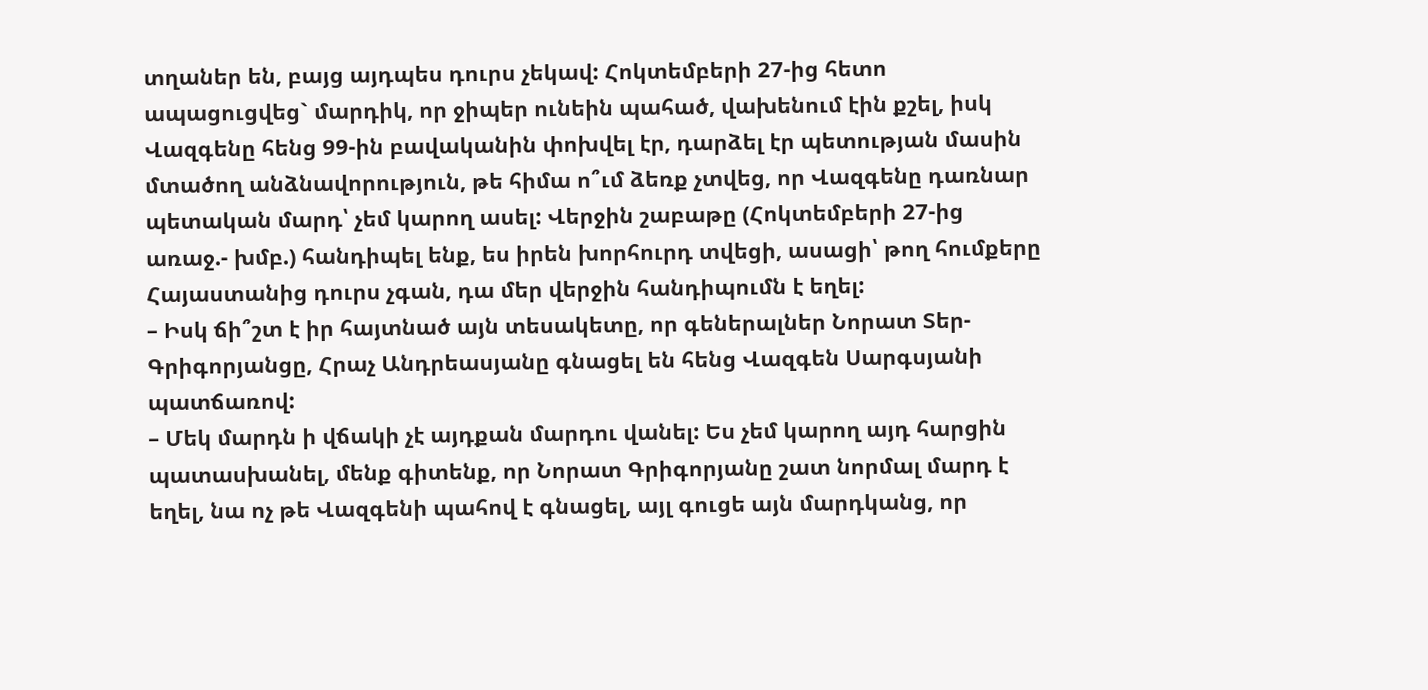տղաներ են, բայց այդպես դուրս չեկավ: Հոկտեմբերի 27-ից հետո ապացուցվեց` մարդիկ, որ ջիպեր ունեին պահած, վախենում էին քշել, իսկ Վազգենը հենց 99-ին բավականին փոխվել էր, դարձել էր պետության մասին մտածող անձնավորություն, թե հիմա ո՞ւմ ձեռք չտվեց, որ Վազգենը դառնար պետական մարդ՝ չեմ կարող ասել: Վերջին շաբաթը (Հոկտեմբերի 27-ից առաջ.- խմբ.) հանդիպել ենք, ես իրեն խորհուրդ տվեցի, ասացի՝ թող հումքերը Հայաստանից դուրս չգան, դա մեր վերջին հանդիպումն է եղել:
– Իսկ ճի՞շտ է իր հայտնած այն տեսակետը, որ գեներալներ Նորատ Տեր-Գրիգորյանցը, Հրաչ Անդրեասյանը գնացել են հենց Վազգեն Սարգսյանի պատճառով:
– Մեկ մարդն ի վճակի չէ այդքան մարդու վանել: Ես չեմ կարող այդ հարցին պատասխանել, մենք գիտենք, որ Նորատ Գրիգորյանը շատ նորմալ մարդ է եղել, նա ոչ թե Վազգենի պահով է գնացել, այլ գուցե այն մարդկանց, որ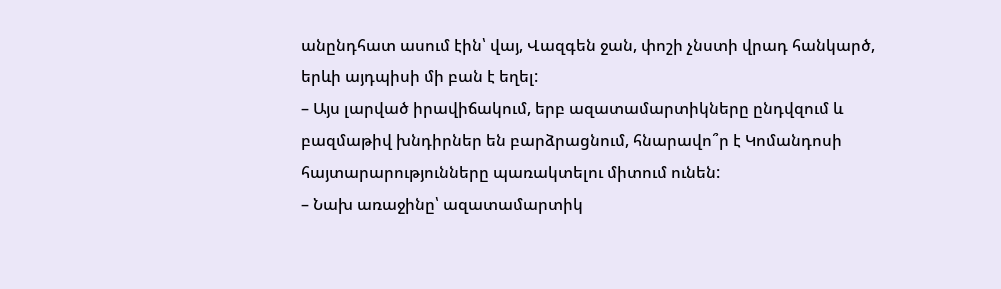անընդհատ ասում էին՝ վայ, Վազգեն ջան, փոշի չնստի վրադ հանկարծ, երևի այդպիսի մի բան է եղել:
– Այս լարված իրավիճակում, երբ ազատամարտիկները ընդվզում և բազմաթիվ խնդիրներ են բարձրացնում, հնարավո՞ր է Կոմանդոսի հայտարարությունները պառակտելու միտում ունեն:
– Նախ առաջինը՝ ազատամարտիկ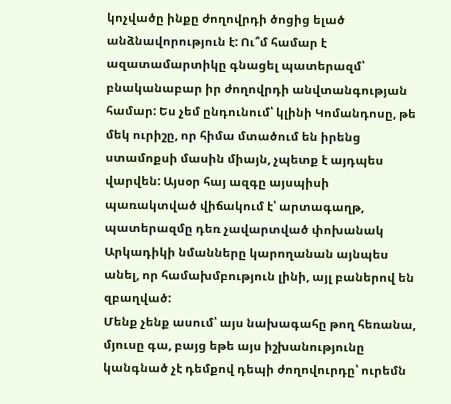կոչվածը ինքը ժողովրդի ծոցից ելած անձնավորություն է: Ու՞մ համար է ազատամարտիկը գնացել պատերազմ՝ բնականաբար իր ժողովրդի անվտանգության համար: Ես չեմ ընդունում՝ կլինի Կոմանդոսը, թե մեկ ուրիշը, որ հիմա մտածում են իրենց ստամոքսի մասին միայն, չպետք է այդպես վարվեն: Այսօր հայ ազգը այսպիսի պառակտված վիճակում է՝ արտագաղթ, պատերազմը դեռ չավարտված փոխանակ Արկադիկի նմանները կարողանան այնպես անել, որ համախմբություն լինի, այլ բաներով են զբաղված:
Մենք չենք ասում՝ այս նախագահը թող հեռանա, մյուսը գա, բայց եթե այս իշխանությունը կանգնած չէ դեմքով դեպի ժողովուրդը՝ ուրեմն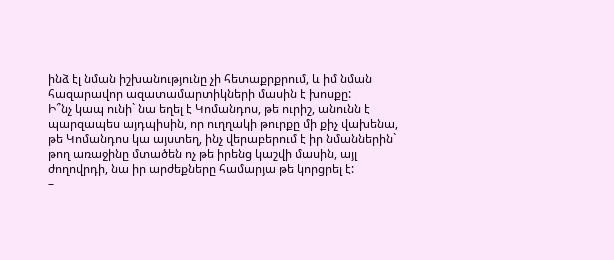ինձ էլ նման իշխանությունը չի հետաքրքրում, և իմ նման հազարավոր ազատամարտիկների մասին է խոսքը:
Ի՞նչ կապ ունի` նա եղել է Կոմանդոս, թե ուրիշ, անունն է պարզապես այդպիսին, որ ուղղակի թուրքը մի քիչ վախենա, թե Կոմանդոս կա այստեղ, ինչ վերաբերում է իր նմաններին` թող առաջինը մտածեն ոչ թե իրենց կաշվի մասին, այլ ժողովրդի, նա իր արժեքները համարյա թե կորցրել է:
–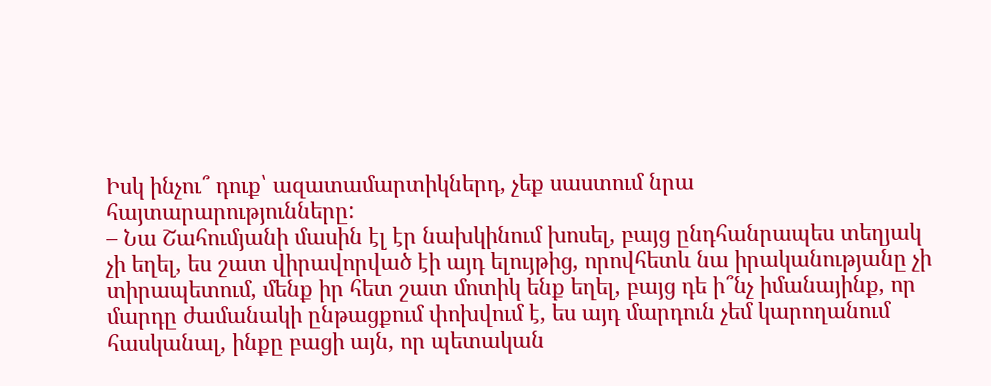Իսկ ինչու՞ դուք՝ ազատամարտիկներդ, չեք սաստում նրա հայտարարությունները:
– Նա Շահումյանի մասին էլ էր նախկինում խոսել, բայց ընդհանրապես տեղյակ չի եղել, ես շատ վիրավորված էի այդ ելույթից, որովհետև նա իրականությանը չի տիրապետում, մենք իր հետ շատ մոտիկ ենք եղել, բայց դե ի՞նչ իմանայինք, որ մարդը ժամանակի ընթացքում փոխվում է, ես այդ մարդուն չեմ կարողանում հասկանալ, ինքը բացի այն, որ պետական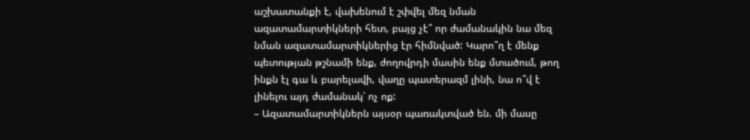աշխատանքի է, վախենում է շփվել մեզ նման ազատամարտիկների հետ, բայց չէ՞ որ ժամանակին նա մեզ նման ազատամարտիկներից էր հիմնված: Կարո՞ղ է մենք պետության թշնամի ենք, ժողովրդի մասին ենք մտածում, թող ինքն էլ գա և բարելավի, վաղը պատերազմ լինի, նա ո՞վ է լինելու այդ ժամանակ՝ ոչ ոք:
– Ազատամարտիկներն այսօր պառակտված են. մի մասը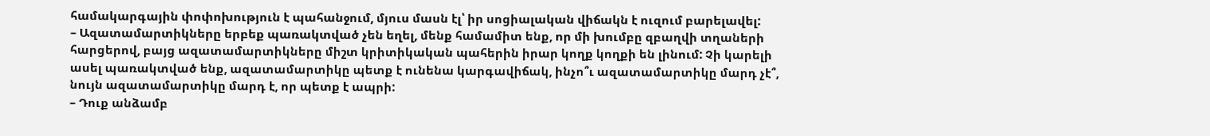համակարգային փոփոխություն է պահանջում, մյուս մասն էլ՝ իր սոցիալական վիճակն է ուզում բարելավել:
– Ազատամարտիկները երբեք պառակտված չեն եղել, մենք համամիտ ենք, որ մի խումբը զբաղվի տղաների հարցերով, բայց ազատամարտիկները միշտ կրիտիկական պահերին իրար կողք կողքի են լինում: Չի կարելի ասել պառակտված ենք, ազատամարտիկը պետք է ունենա կարգավիճակ, ինչո՞ւ ազատամարտիկը մարդ չէ՞, նույն ազատամարտիկը մարդ է, որ պետք է ապրի:
– Դուք անձամբ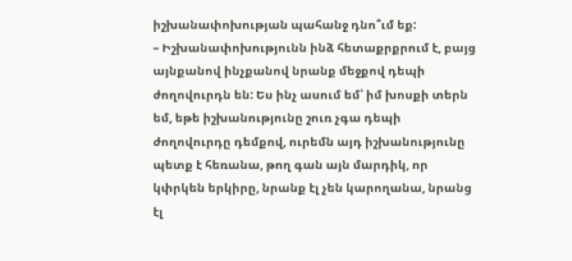իշխանափոխության պահանջ դնո՞ւմ եք:
– Իշխանափոխությունն ինձ հետաքրքրում է, բայց այնքանով ինչքանով նրանք մեջքով դեպի ժողովուրդն են: Ես ինչ ասում եմ՝ իմ խոսքի տերն եմ, եթե իշխանությունը շուռ չգա դեպի ժողովուրդը դեմքով, ուրեմն այդ իշխանությունը պետք է հեռանա, թող գան այն մարդիկ, որ կփրկեն երկիրը, նրանք էլ չեն կարողանա, նրանց էլ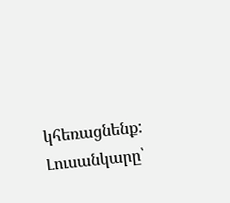կհեռացնենք:
Լուսանկարը՝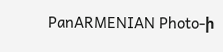PanARMENIAN Photo-ի